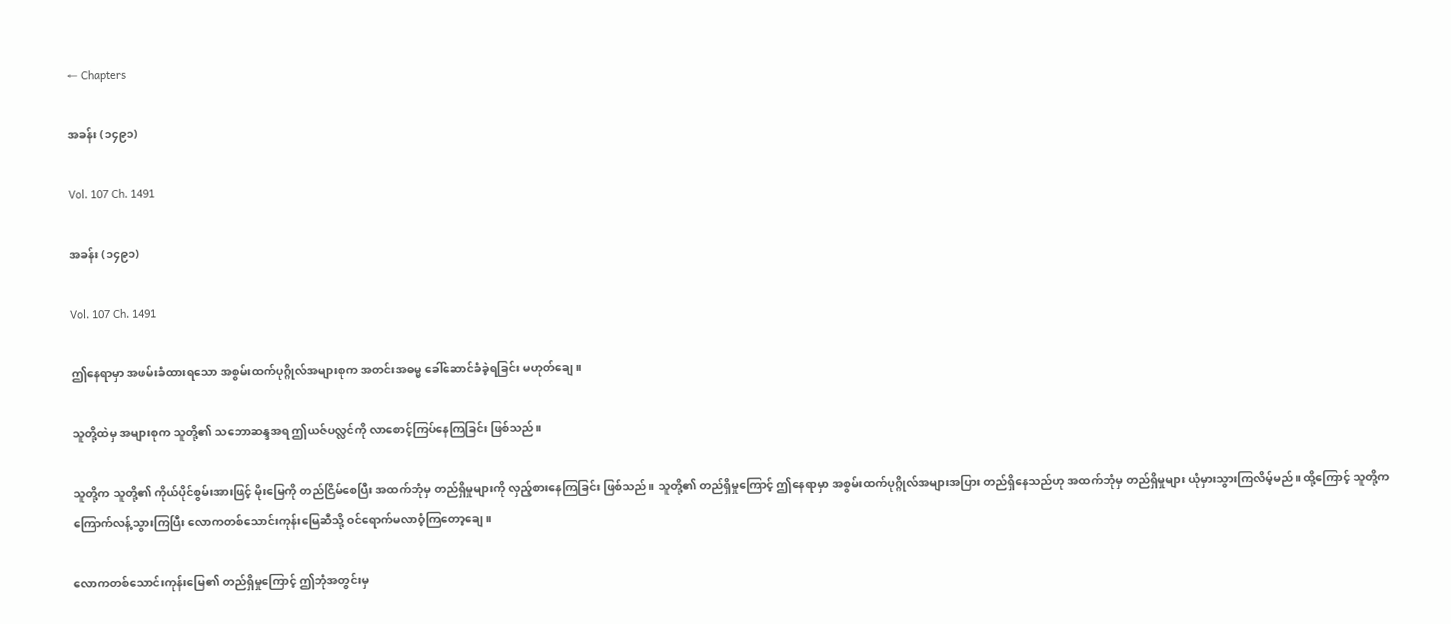← Chapters

အခန်း (၁၄၉၁)

Vol. 107 Ch. 1491

အခန်း (၁၄၉၁)

Vol. 107 Ch. 1491

ဤနေရာမှာ အဖမ်းခံထားရသော အစွမ်းထက်ပုဂ္ဂိုလ်အများစုက အတင်းအဓမ္မ ခေါ်ဆောင်ခံခဲ့ရခြင်း မဟုတ်ချေ။

သူတို့ထဲမှ အများစုက သူတို့၏ သဘောဆန္ဒအရ ဤယဇ်ပလ္လင်ကို လာစောင့်ကြပ်နေကြခြင်း ဖြစ်သည်။

သူတို့က သူတို့၏ ကိုယ်ပိုင်စွမ်းအားဖြင့် မိုးမြေကို တည်ငြိမ်စေပြီး အထက်ဘုံမှ တည်ရှိမှုများကို လှည့်စားနေကြခြင်း ဖြစ်သည်။ သူတို့၏ တည်ရှိမှုကြောင့် ဤနေရာမှာ အစွမ်းထက်ပုဂ္ဂိုလ်အများအပြား တည်ရှိနေသည်ဟု အထက်ဘုံမှ တည်ရှိမှုများ ယုံမှားသွားကြလိမ့်မည်။ ထို့ကြောင့် သူတို့က ကြောက်လန့်သွားကြပြီး လောကတစ်သောင်းကုန်းမြေဆီသို့ ဝင်ရောက်မလာဝံ့ကြတော့ချေ။

လောကတစ်သောင်းကုန်းမြေ၏ တည်ရှိမှုကြောင့် ဤဘုံအတွင်းမှ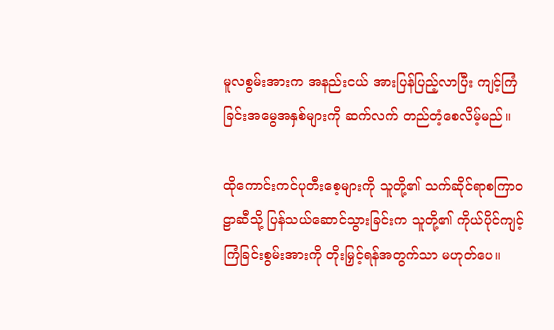မူလစွမ်းအားက အနည်းငယ် အားပြန်ပြည့်လာပြီး ကျင့်ကြံခြင်းအမွေအနှစ်များကို ဆက်လက် တည်တံ့စေလိမ့်မည်။

ထိုကောင်းကင်ပုတီးစေ့များကို သူတို့၏ သက်ဆိုင်ရာစကြာဝဠာဆီသို့ ပြန်သယ်ဆောင်သွားခြင်းက သူတို့၏ ကိုယ်ပိုင်ကျင့်ကြံခြင်းစွမ်းအားကို တိုးမြှင့်ရန်အတွက်သာ မဟုတ်ပေ။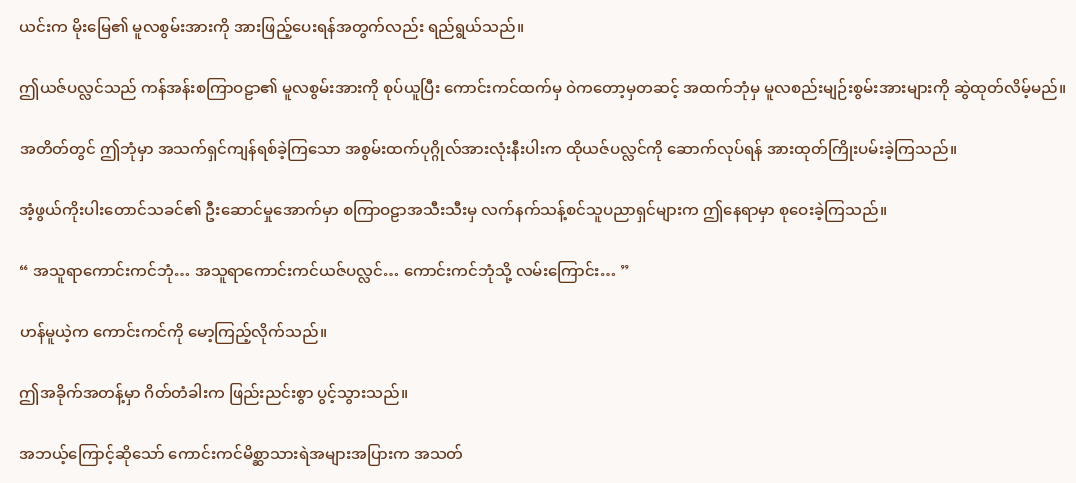ယင်းက မိုးမြေ၏ မူလစွမ်းအားကို အားဖြည့်ပေးရန်အတွက်လည်း ရည်ရွယ်သည်။

ဤယဇ်ပလ္လင်သည် ကန်အန်းစကြာဝဠာ၏ မူလစွမ်းအားကို စုပ်ယူပြီး ကောင်းကင်ထက်မှ ဝဲကတော့မှတဆင့် အထက်ဘုံမှ မူလစည်းမျဉ်းစွမ်းအားများကို ဆွဲထုတ်လိမ့်မည်။

အတိတ်တွင် ဤဘုံမှာ အသက်ရှင်ကျန်ရစ်ခဲ့ကြသော အစွမ်းထက်ပုဂ္ဂိုလ်အားလုံးနီးပါးက ထိုယဇ်ပလ္လင်ကို ဆောက်လုပ်ရန် အားထုတ်ကြိုးပမ်းခဲ့ကြသည်။

အံ့ဖွယ်ကိုးပါးတောင်သခင်၏ ဦးဆောင်မှုအောက်မှာ စကြာဝဠာအသီးသီးမှ လက်နက်သန့်စင်သူပညာရှင်များက ဤနေရာမှာ စုဝေးခဲ့ကြသည်။

“ အသူရာကောင်းကင်ဘုံ… အသူရာကောင်းကင်ယဇ်ပလ္လင်… ကောင်းကင်ဘုံသို့ လမ်းကြောင်း… ”

ဟန်မူယဲ့က ကောင်းကင်ကို မော့ကြည့်လိုက်သည်။

ဤအခိုက်အတန့်မှာ ဂိတ်တံခါးက ဖြည်းညင်းစွာ ပွင့်သွားသည်။

အဘယ့်ကြောင့်ဆိုသော် ကောင်းကင်မိစ္ဆာသားရဲအများအပြားက အသတ်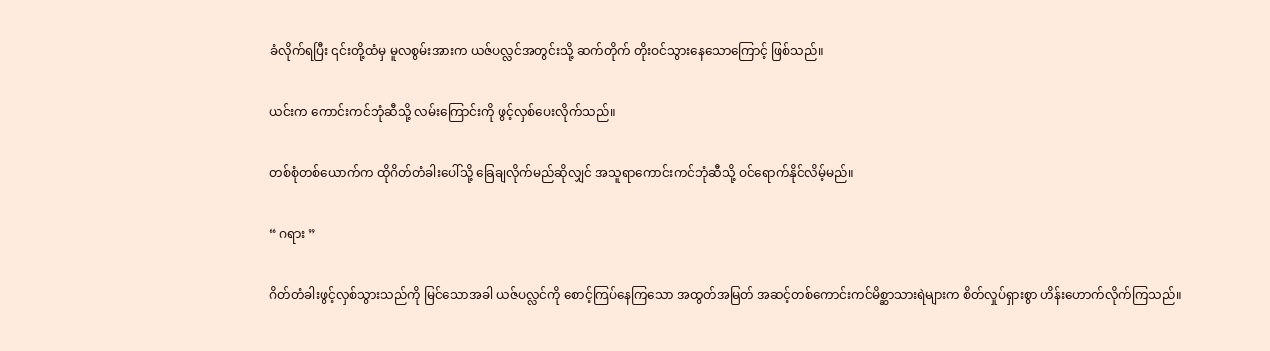ခံလိုက်ရပြီး ၎င်းတို့ထံမှ မူလစွမ်းအားက ယဇ်ပလ္လင်အတွင်းသို့ ဆက်တိုက် တိုးဝင်သွားနေသောကြောင့် ဖြစ်သည်။

ယင်းက ကောင်းကင်ဘုံဆီသို့ လမ်းကြောင်းကို ဖွင့်လှစ်ပေးလိုက်သည်။

တစ်စုံတစ်ယောက်က ထိုဂိတ်တံခါးပေါ်သို့ ခြေချလိုက်မည်ဆိုလျှင် အသူရာကောင်းကင်ဘုံဆီသို့ ဝင်ရောက်နိုင်လိမ့်မည်။

“ ဂရား ”

ဂိတ်တံခါးဖွင့်လှစ်သွားသည်ကို မြင်သောအခါ ယဇ်ပလ္လင်ကို စောင့်ကြပ်နေကြသော အထွတ်အမြတ် အဆင့်တစ်ကောင်းကင်မိစ္ဆာသားရဲများက စိတ်လှုပ်ရှားစွာ ဟိန်းဟောက်လိုက်ကြသည်။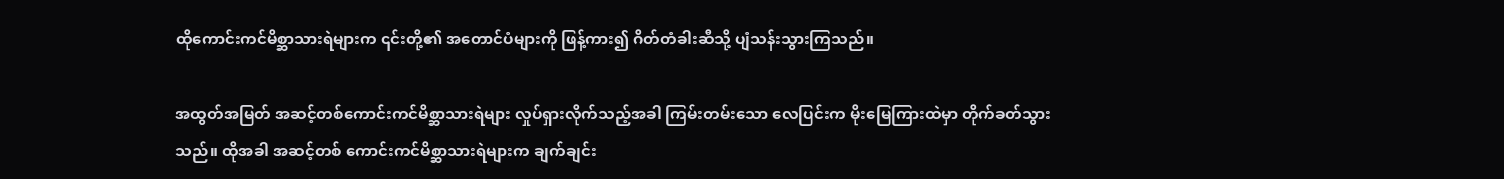ထိုကောင်းကင်မိစ္ဆာသားရဲများက ၎င်းတို့၏ အတောင်ပံများကို ဖြန့်ကား၍ ဂိတ်တံခါးဆီသို့ ပျံသန်းသွားကြသည်။

အထွတ်အမြတ် အဆင့်တစ်ကောင်းကင်မိစ္ဆာသားရဲများ လှုပ်ရှားလိုက်သည့်အခါ ကြမ်းတမ်းသော လေပြင်းက မိုးမြေကြားထဲမှာ တိုက်ခတ်သွားသည်။ ထိုအခါ အဆင့်တစ် ကောင်းကင်မိစ္ဆာသားရဲများက ချက်ချင်း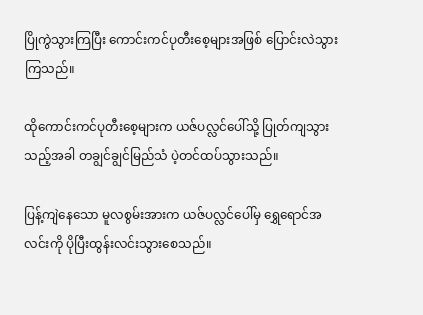ပြိုကွဲသွားကြပြီး ကောင်းကင်ပုတီးစေ့များအဖြစ် ပြောင်းလဲသွားကြသည်။

ထိုကောင်းကင်ပုတီးစေ့များက ယဇ်ပလ္လင်ပေါ်သို့ ပြုတ်ကျသွားသည့်အခါ တချွင်ချွင်မြည်သံ ပဲ့တင်ထပ်သွားသည်။

ပြန့်ကျဲနေသော မူလစွမ်းအားက ယဇ်ပလ္လင်ပေါ်မှ ရွှေရောင်အလင်းကို ပိုပြီးထွန်းလင်းသွားစေသည်။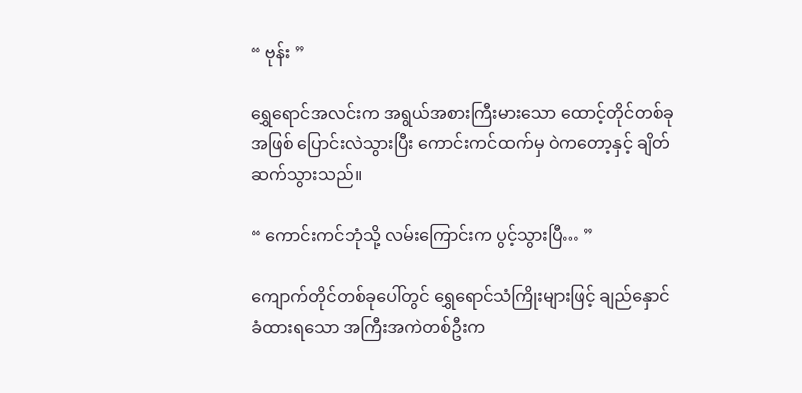“ ဗုန်း ”

ရွှေရောင်အလင်းက အရွယ်အစားကြီးမားသော ထောင့်တိုင်တစ်ခုအဖြစ် ပြောင်းလဲသွားပြီး ကောင်းကင်ထက်မှ ဝဲကတော့နှင့် ချိတ်ဆက်သွားသည်။

“ ကောင်းကင်ဘုံသို့ လမ်းကြောင်းက ပွင့်သွားပြီ… ”

ကျောက်တိုင်တစ်ခုပေါ်တွင် ရွှေရောင်သံကြိုးများဖြင့် ချည်နှောင်ခံထားရသော အကြီးအကဲတစ်ဦးက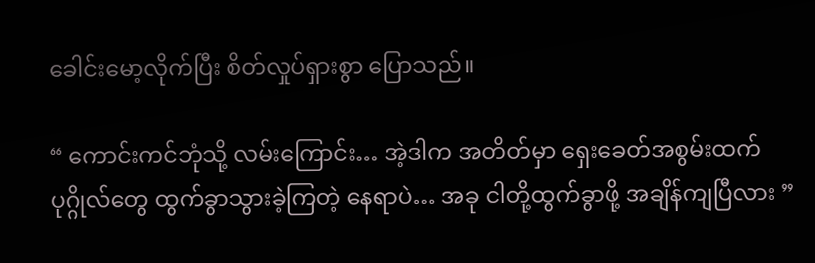ခေါင်းမော့လိုက်ပြီး စိတ်လှုပ်ရှားစွာ ပြောသည်။

“ ကောင်းကင်ဘုံသို့ လမ်းကြောင်း… အဲ့ဒါက အတိတ်မှာ ရှေးခေတ်အစွမ်းထက်ပုဂ္ဂိုလ်တွေ ထွက်ခွာသွားခဲ့ကြတဲ့ နေရာပဲ… အခု ငါတို့ထွက်ခွာဖို့ အချိန်ကျပြီလား ”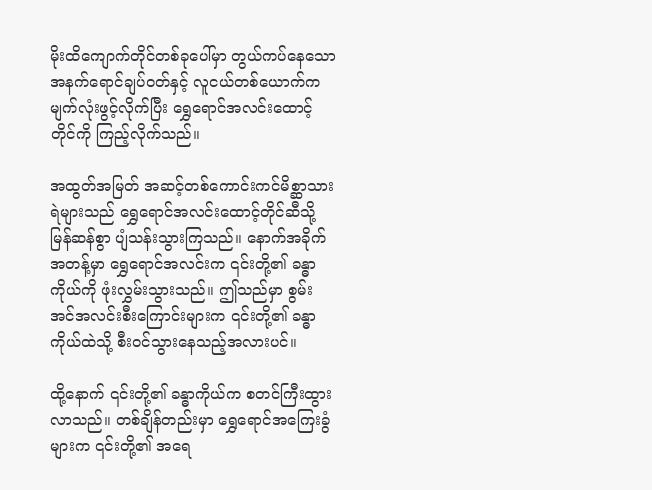မိုးထိကျောက်တိုင်တစ်ခုပေါ်မှာ တွယ်ကပ်နေသော အနက်ရောင်ချပ်ဝတ်နှင့် လူငယ်တစ်ယောက်က မျက်လုံးဖွင့်လိုက်ပြီး ရွှေရောင်အလင်းထောင့်တိုင်ကို ကြည့်လိုက်သည်။

အထွတ်အမြတ် အဆင့်တစ်ကောင်းကင်မိစ္ဆာသားရဲများသည် ရွှေရောင်အလင်းထောင့်တိုင်ဆီသို့ မြန်ဆန်စွာ ပျံသန်းသွားကြသည်။ နောက်အခိုက်အတန့်မှာ ရွှေရောင်အလင်းက ၎င်းတို့၏ ခန္ဓာကိုယ်ကို ဖုံးလွှမ်းသွားသည်။ ဤသည်မှာ စွမ်းအင်အလင်းစီးကြောင်းများက ၎င်းတို့၏ ခန္ဓာကိုယ်ထဲသို့ စီးဝင်သွားနေသည့်အလားပင်။

ထို့နောက် ၎င်းတို့၏ ခန္ဓာကိုယ်က စတင်ကြီးထွားလာသည်။ တစ်ချိန်တည်းမှာ ရွှေရောင်အကြေးခွံများက ၎င်းတို့၏ အရေ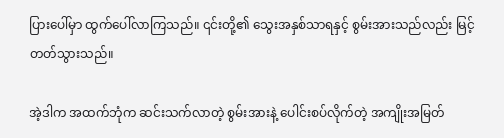ပြားပေါ်မှာ ထွက်ပေါ်လာကြသည်။ ၎င်းတို့၏ သွေးအနှစ်သာရနှင့် စွမ်းအားသည်လည်း မြင့်တတ်သွားသည်။

အဲ့ဒါက အထက်ဘုံက ဆင်းသက်လာတဲ့ စွမ်းအားနဲ့ ပေါင်းစပ်လိုက်တဲ့ အကျိုးအမြတ်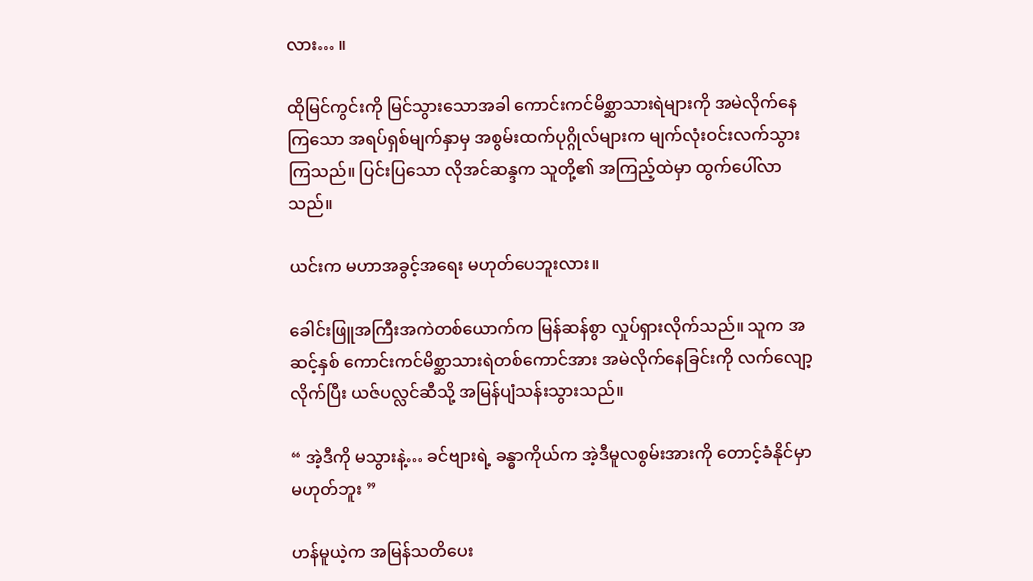လား… ။

ထိုမြင်ကွင်းကို မြင်သွားသောအခါ ကောင်းကင်မိစ္ဆာသားရဲများကို အမဲလိုက်နေကြသော အရပ်ရှစ်မျက်နှာမှ အစွမ်းထက်ပုဂ္ဂိုလ်များက မျက်လုံးဝင်းလက်သွားကြသည်။ ပြင်းပြသော လိုအင်ဆန္ဒက သူတို့၏ အကြည့်ထဲမှာ ထွက်ပေါ်လာသည်။

ယင်းက မဟာအခွင့်အရေး မဟုတ်ပေဘူးလား။

ခေါင်းဖြူအကြီးအကဲတစ်ယောက်က မြန်ဆန်စွာ လှုပ်ရှားလိုက်သည်။ သူက အဆင့်နှစ် ကောင်းကင်မိစ္ဆာသားရဲတစ်ကောင်အား အမဲလိုက်နေခြင်းကို လက်လျော့လိုက်ပြီး ယဇ်ပလ္လင်ဆီသို့ အမြန်ပျံသန်းသွားသည်။

“ အဲ့ဒီကို မသွားနဲ့… ခင်ဗျားရဲ့ ခန္ဓာကိုယ်က အဲ့ဒီမူလစွမ်းအားကို တောင့်ခံနိုင်မှာ မဟုတ်ဘူး ”

ဟန်မူယဲ့က အမြန်သတိပေး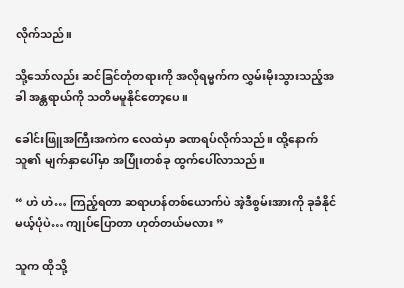လိုက်သည်။

သို့သော်လည်း ဆင်ခြင်တုံတရားကို အလိုရမ္မက်က လွှမ်းမိုးသွားသည့်အခါ အန္တရာယ်ကို သတိမမူနိုင်တော့ပေ။

ခေါင်းဖြူအကြီးအကဲက လေထဲမှာ ခဏရပ်လိုက်သည်။ ထို့နောက် သူ၏ မျက်နှာပေါ်မှာ အပြုံးတစ်ခု ထွက်ပေါ်လာသည်။

“ ဟဲ ဟဲ… ကြည့်ရတာ ဆရာဟန်တစ်ယောက်ပဲ အဲ့ဒီစွမ်းအားကို ခုခံနိုင်မယ့်ပုံပဲ… ကျုပ်ပြောတာ ဟုတ်တယ်မလား ”

သူက ထိုသို့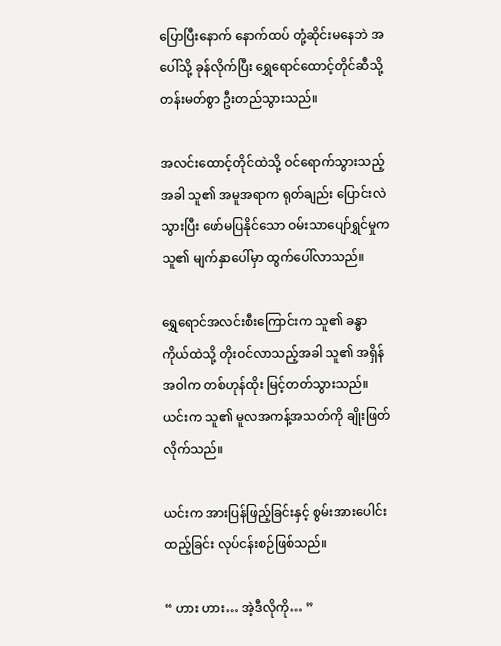ပြောပြီးနောက် နောက်ထပ် တုံ့ဆိုင်းမနေဘဲ အပေါ်သို့ ခုန်လိုက်ပြီး ရွှေရောင်ထောင့်တိုင်ဆီသို့ တန်းမတ်စွာ ဦးတည်သွားသည်။

အလင်းထောင့်တိုင်ထဲသို့ ဝင်ရောက်သွားသည့်အခါ သူ၏ အမူအရာက ရုတ်ချည်း ပြောင်းလဲသွားပြီး ဖော်မပြနိုင်သော ဝမ်းသာပျော်ရွှင်မှုက သူ၏ မျက်နှာပေါ်မှာ ထွက်ပေါ်လာသည်။

ရွှေရောင်အလင်းစီးကြောင်းက သူ၏ ခန္ဓာကိုယ်ထဲသို့ တိုးဝင်လာသည့်အခါ သူ၏ အရှိန်အဝါက တစ်ဟုန်ထိုး မြင့်တတ်သွားသည်။ ယင်းက သူ၏ မူလအကန့်အသတ်ကို ချိုးဖြတ်လိုက်သည်။

ယင်းက အားပြန်ဖြည့်ခြင်းနှင့် စွမ်းအားပေါင်းထည့်ခြင်း လုပ်ငန်းစဉ်ဖြစ်သည်။

“ ဟား ဟား… အဲ့ဒီလိုကို… ”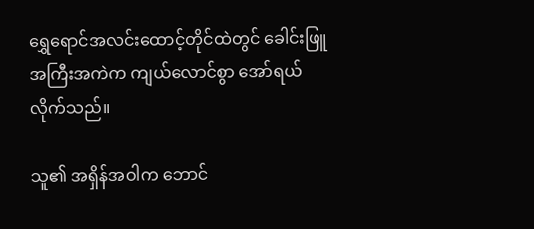ရွှေရောင်အလင်းထောင့်တိုင်ထဲတွင် ခေါင်းဖြူအကြီးအကဲက ကျယ်လောင်စွာ အော်ရယ်လိုက်သည်။

သူ၏ အရှိန်အဝါက ဘောင်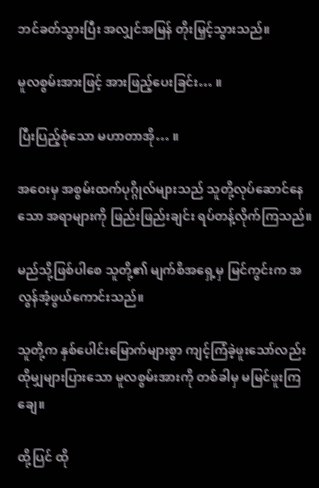ဘင်ခတ်သွားပြီး အလျှင်အမြန် တိုးမြှင့်သွားသည်။

မူလစွမ်းအားဖြင့် အားဖြည့်ပေးခြင်း… ။

ပြီးပြည့်စုံသော မဟာတာအို… ။

အဝေးမှ အစွမ်းထက်ပုဂ္ဂိုလ်များသည် သူတို့လုပ်ဆောင်နေသော အရာများကို ဖြည်းဖြည်းချင်း ရပ်တန့်လိုက်ကြသည်။

မည်သို့ဖြစ်ပါစေ သူတို့၏ မျက်စိအရှေ့မှ မြင်ကွင်းက အလွန်အံ့ဖွယ်ကောင်းသည်။

သူတို့က နှစ်ပေါင်းမြောက်များစွာ ကျင့်ကြံခဲ့ဖူးသော်လည်း ထိုမျှများပြားသော မူလစွမ်းအားကို တစ်ခါမှ မမြင်ဖူးကြချေ။

ထို့ပြင် ထို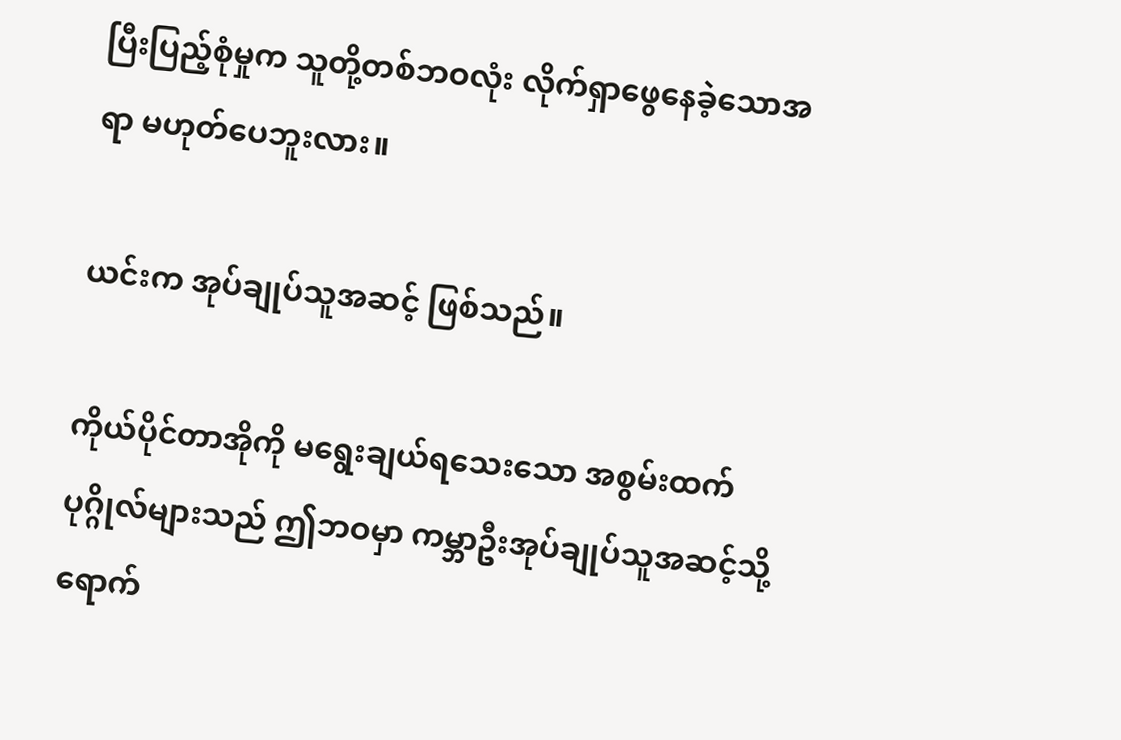ပြီးပြည့်စုံမှုက သူတို့တစ်ဘဝလုံး လိုက်ရှာဖွေနေခဲ့သောအရာ မဟုတ်ပေဘူးလား။

ယင်းက အုပ်ချုပ်သူအဆင့် ဖြစ်သည်။

ကိုယ်ပိုင်တာအိုကို ‌မရွေးချယ်ရသေးသော အစွမ်းထက်ပုဂ္ဂိုလ်များသည် ဤဘဝမှာ ကမ္ဘာဦးအုပ်ချုပ်သူအဆင့်သို့ ရောက်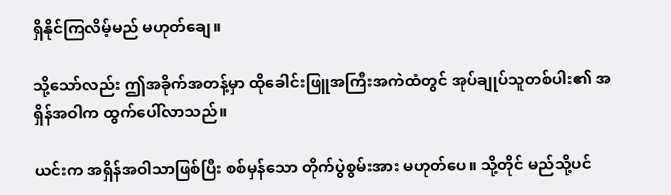ရှိနိုင်ကြလိမ့်မည် မဟုတ်ချေ။

သို့သော်လည်း ဤအခိုက်အတန့်မှာ ထိုခေါင်းဖြူအကြီးအကဲထံတွင် အုပ်ချုပ်သူတစ်ပါး၏ အရှိန်အဝါက ထွက်ပေါ်လာသည်။

ယင်းက အရှိန်အဝါသာဖြစ်ပြီး စစ်မှန်သော တိုက်ပွဲစွမ်းအား မဟုတ်ပေ။ သို့တိုင် မည်သို့ပင်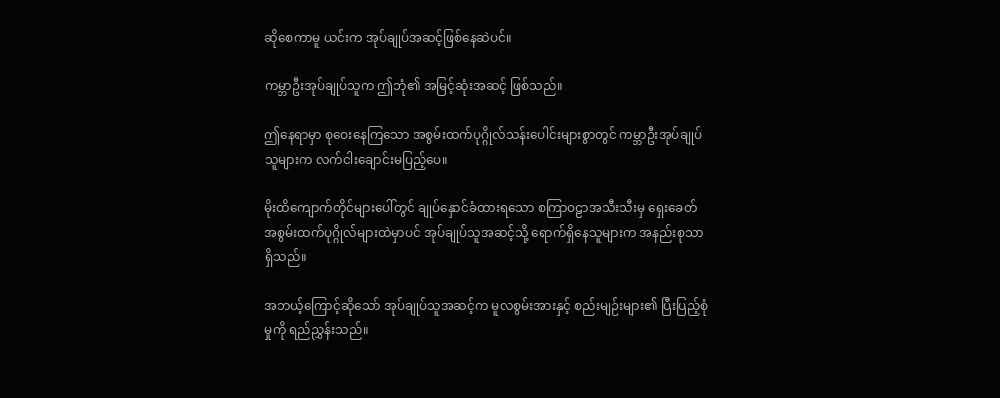ဆိုစေကာမူ ယင်းက အုပ်ချုပ်အဆင့်ဖြစ်နေဆဲပင်။

ကမ္ဘာဦးအုပ်ချုပ်သူက ဤဘုံ၏ အမြင့်ဆုံးအဆင့် ဖြစ်သည်။

ဤနေရာမှာ စုဝေးနေကြသော အစွမ်းထက်ပုဂ္ဂိုလ်သန်းပေါင်းများစွာတွင် ကမ္ဘာဦးအုပ်ချုပ်သူများက လက်ငါးချောင်းမပြည့်ပေ။

မိုးထိကျောက်တိုင်များပေါ်တွင် ချုပ်နှောင်ခံထားရသော စကြာဝဠာအသီးသီးမှ ရှေးခေတ်အစွမ်းထက်ပုဂ္ဂိုလ်များထဲမှာပင် အုပ်ချုပ်သူအဆင့်သို့ ရောက်ရှိနေသူများက အနည်းစုသာ ရှိသည်။

အဘယ့်ကြောင့်ဆိုသော် အုပ်ချုပ်သူအဆင့်က မူလစွမ်းအားနှင့် စည်းမျဉ်းများ၏ ပြီးပြည့်စုံမှုကို ရည်ညွှန်းသည်။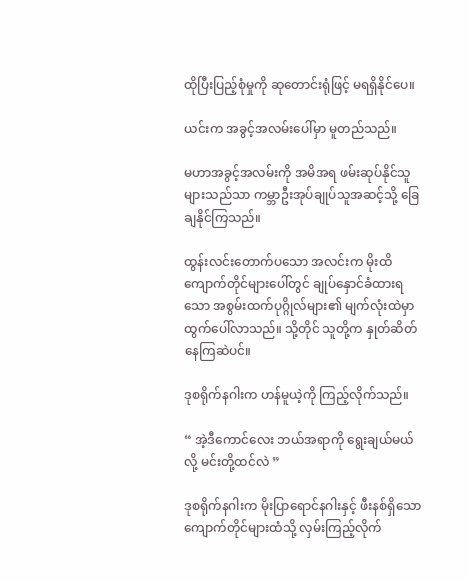ထိုပြီးပြည့်စုံမှုကို ဆုတောင်းရုံဖြင့် မရရှိနိုင်ပေ။

ယင်းက အခွင့်အလမ်းပေါ်မှာ မူတည်သည်။

မဟာအခွင့်အလမ်းကို အမိအရ ဖမ်းဆုပ်နိုင်သူများသည်သာ ကမ္ဘာဦးအုပ်ချုပ်သူအဆင့်သို့ ခြေချနိုင်ကြသည်။

ထွန်းလင်းတောက်ပသော အလင်းက မိုးထိကျောက်တိုင်များပေါ်တွင် ချုပ်နှောင်ခံထားရသော အစွမ်းထက်ပုဂ္ဂိုလ်များ၏ မျက်လုံးထဲမှာ ထွက်ပေါ်လာသည်။ သို့တိုင် သူတို့က နှုတ်ဆိတ်နေကြဆဲပင်။

ဒုစရိုက်နဂါးက ဟန်မူယဲ့ကို ကြည့်လိုက်သည်။

“ အဲ့ဒီကောင်လေး ဘယ်အရာကို ရွေးချယ်မယ်လို့ မင်းတို့ထင်လဲ ”

ဒုစရိုက်နဂါးက မိုးပြာရောင်နဂါးနှင့် ဖီးနစ်ရှိသော ကျောက်တိုင်များထံသို့ လှမ်းကြည့်လိုက်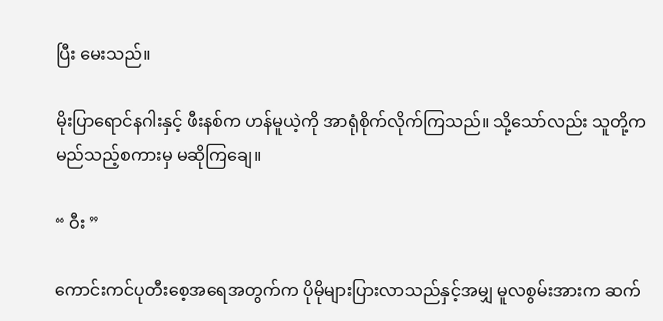ပြီး မေးသည်။

မိုးပြာရောင်နဂါးနှင့် ဖီးနစ်က ဟန်မူယဲ့ကို အာရုံစိုက်လိုက်ကြသည်။ သို့သော်လည်း သူတို့က မည်သည့်စကားမှ မဆိုကြချေ။

“ ဝီး ”

ကောင်းကင်ပုတီးစေ့အရေအတွက်က ပိုမိုများပြားလာသည်နှင့်အမျှ မူလစွမ်းအားက ဆက်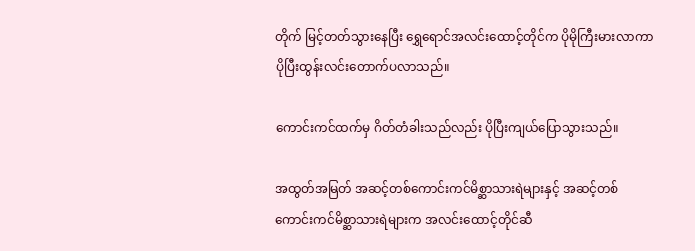တိုက် မြင့်တတ်သွားနေပြီး ရွှေရောင်အလင်းထောင့်တိုင်က ပိုမိုကြီးမားလာကာ ပိုပြီးထွန်းလင်းတောက်ပလာသည်။

ကောင်းကင်ထက်မှ ဂိတ်တံခါးသည်လည်း ပိုပြီးကျယ်ပြောသွားသည်။

အထွတ်အမြတ် အဆင့်တစ်ကောင်းကင်မိစ္ဆာသားရဲများနှင့် အဆင့်တစ် ကောင်းကင်မိစ္ဆာသားရဲများက အလင်းထောင့်တိုင်ဆီ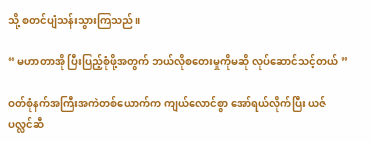သို့ စတင်ပျံသန်းသွားကြသည်။

“ မဟာတာအို ပြီးပြည့်စုံဖို့အတွက် ဘယ်လိုစတေးမှုကိုမဆို လုပ်ဆောင်သင့်တယ် ”

ဝတ်စုံနက်အကြီးအကဲတစ်ယောက်က ကျယ်လောင်စွာ အော်ရယ်လိုက်ပြီး ယဇ်ပလ္လင်ဆီ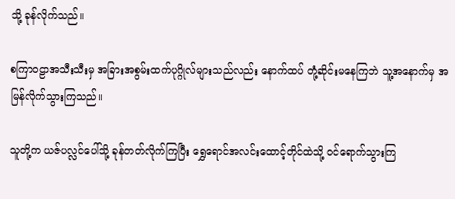သို့ ခုန်လိုက်သည်။

စကြာဝဠာအသီးသီးမှ အခြားအစွမ်းထက်ပုဂ္ဂိုလ်များသည်လည်း နောက်ထပ် တုံ့ဆိုင်းမနေကြဘဲ သူ့အနောက်မှ အမြန်လိုက်သွားကြသည်။

သူတို့က ယဇ်ပလ္လင်ပေါ်သို့ ခုန်တတ်လိုက်ကြပြီး ရွှေရောင်အလင်းထောင့်တိုင်ထဲသို့ ဝင်ရောက်သွားကြ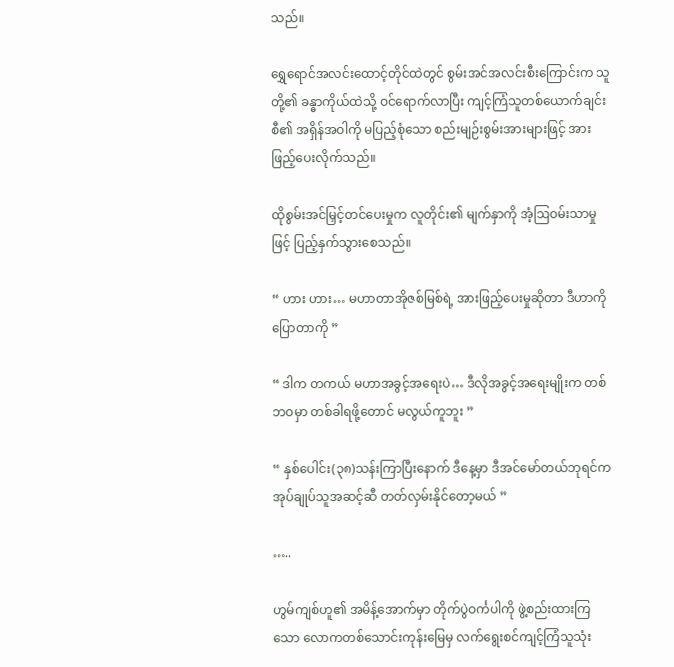သည်။

ရွှေရောင်အလင်းထောင့်တိုင်ထဲတွင် စွမ်းအင်အလင်းစီးကြောင်းက သူတို့၏ ခန္ဓာကိုယ်ထဲသို့ ဝင်ရောက်လာပြီး ကျင့်ကြံသူတစ်ယောက်ချင်းစီ၏ အရှိန်အဝါကို မပြည့်စုံသော စည်းမျဉ်းစွမ်းအားများဖြင့် အားဖြည့်ပေးလိုက်သည်။

ထိုစွမ်းအင်မြှင့်တင်ပေးမှုက လူတိုင်း၏ မျက်နှာကို အံ့ဩဝမ်းသာမှုဖြင့် ပြည့်နှက်သွားစေသည်။

“ ဟား ဟား… မဟာတာအိုဇစ်မြစ်ရဲ့ အားဖြည့်ပေးမှုဆိုတာ ဒီဟာကို ပြောတာကို ”

“ ဒါက တကယ် မဟာအခွင့်အရေးပဲ… ဒီလိုအခွင့်အရေးမျိုးက တစ်ဘဝမှာ တစ်ခါရဖို့တောင် မလွယ်ကူဘူး ”

“ နှစ်ပေါင်း(၃၈)သန်းကြာပြီးနောက် ဒီနေ့မှာ ဒီအင်မော်တယ်ဘုရင်က အုပ်ချုပ်သူအဆင့်ဆီ တတ်လှမ်းနိုင်တော့မယ် ”

…..

ဟွမ်ကျစ်ဟူ၏ အမိန့်အောက်မှာ တိုက်ပွဲဝင်္ကပါကို ဖွဲ့စည်းထားကြသော လောကတစ်သောင်းကုန်းမြေမှ လက်ရွေးစင်ကျင့်ကြံသူသုံး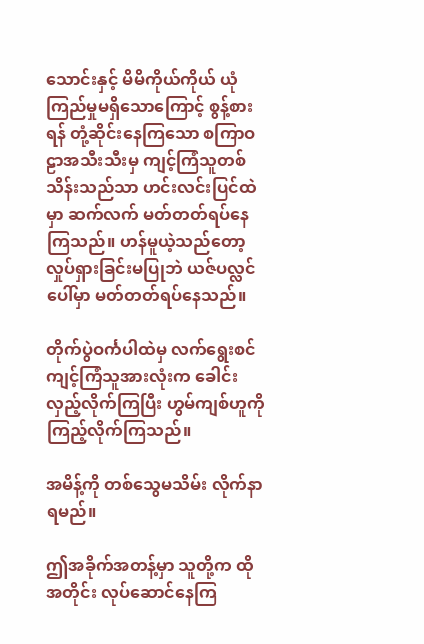သောင်းနှင့် မိမိကိုယ်ကိုယ် ယုံကြည်မှုမရှိသောကြောင့် စွန့်စားရန် တုံ့ဆိုင်းနေကြသော စကြာဝဠာအသီးသီးမှ ကျင့်ကြံသူတစ်သိန်းသည်သာ ဟင်းလင်းပြင်ထဲမှာ ဆက်လက် မတ်တတ်ရပ်နေကြသည်။ ဟန်မူယဲ့သည်တော့ လှုပ်ရှားခြင်းမပြုဘဲ ယဇ်ပလ္လင်ပေါ်မှာ မတ်တတ်ရပ်နေသည်။

တိုက်ပွဲဝင်္ကပါထဲမှ လက်ရွေးစင်ကျင့်ကြံသူအားလုံးက ခေါင်းလှည့်လိုက်ကြပြီး ဟွမ်ကျစ်ဟူကို ကြည့်လိုက်ကြသည်။

အမိန့်ကို တစ်သွေမသိမ်း လိုက်နာရမည်။

ဤအခိုက်အတန့်မှာ သူတို့က ထိုအတိုင်း လုပ်ဆောင်နေကြ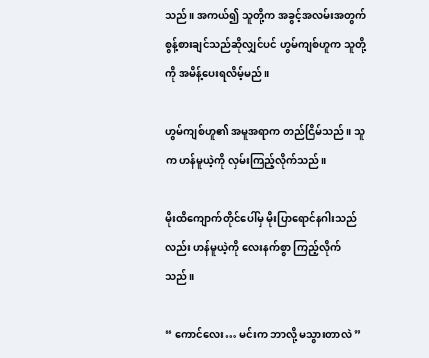သည်။ အကယ်၍ သူတို့က အခွင့်အလမ်းအတွက် စွန့်စားချင်သည်ဆိုလျှင်ပင် ဟွမ်ကျစ်ဟူက သူတို့ကို အမိန့်ပေးရလိမ့်မည်။

ဟွမ်ကျစ်ဟူ၏ အမူအရာက တည်ငြိမ်သည်။ သူက ဟန်မူယဲ့ကို လှမ်းကြည့်လိုက်သည်။

မိုးထိကျောက်တိုင်ပေါ်မှ မိုးပြာရောင်နဂါးသည်လည်း ဟန်မူယဲ့ကို လေးနက်စွာ ကြည့်လိုက်သည်။

“ ကောင်လေး… မင်းက ဘာလို့ မသွားတာလဲ ”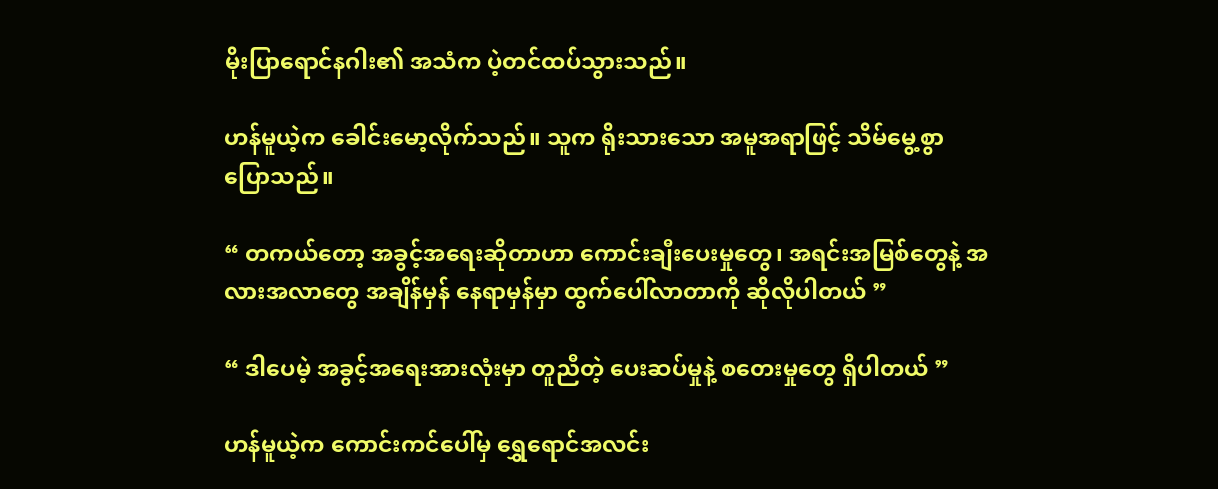မိုးပြာရောင်နဂါး၏ အသံက ပဲ့တင်ထပ်သွားသည်။

ဟန်မူယဲ့က ခေါင်းမော့လိုက်သည်။ သူက ရိုးသားသော အမူအရာဖြင့် သိမ်မွေ့စွာ ပြောသည်။

“ တကယ်တော့ အခွင့်အရေးဆိုတာဟာ ကောင်းချီးပေးမှုတွေ၊ အရင်းအမြစ်တွေနဲ့ အလားအလာတွေ အချိန်မှန် နေရာမှန်မှာ ထွက်ပေါ်လာတာကို ဆိုလိုပါတယ် ”

“ ဒါပေမဲ့ အခွင့်အရေးအားလုံးမှာ တူညီတဲ့ ပေးဆပ်မှုနဲ့ စတေးမှုတွေ ရှိပါတယ် ”

ဟန်မူယဲ့က ကောင်းကင်ပေါ်မှ ရွှေရောင်အလင်း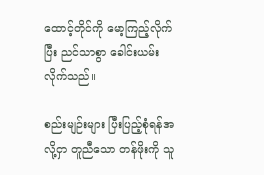ထောင့်တိုင်ကို မော့ကြည့်လိုက်ပြီး ညင်သာစွာ ခေါင်းယမ်းလိုက်သည်။

စည်းမျဉ်းများ ပြီးပြည့်စုံရန်အလို့ငှာ တူညီသော တန်ဖိုးကို သူ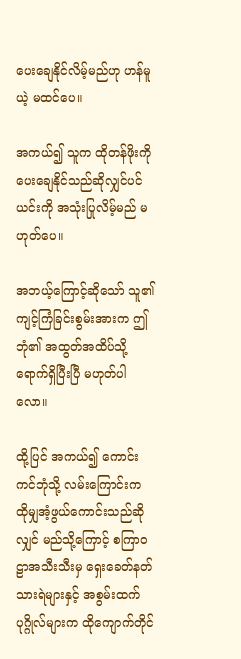ပေးချေနိုင်လိမ့်မည်ဟု ဟန်မူယဲ့ မထင်ပေ။

အကယ်၍ သူက ထိုတန်ဖိုးကို ပေးချေနိုင်သည်ဆိုလျှင်ပင် ယင်းကို အသုံးပြုလိမ့်မည် မဟုတ်ပေ။

အဘယ့်ကြောင့်ဆိုသော် သူ၏ ကျင့်ကြံခြင်းစွမ်းအားက ဤဘုံ၏ အထွတ်အထိပ်သို့ ရောက်ရှိပြီးပြီ မဟုတ်ပါလော။

ထို့ပြင် အကယ်၍ ကောင်းကင်ဘုံသို့ လမ်းကြောင်းက ထိုမျှအံ့ဖွယ်ကောင်းသည်ဆိုလျှင် မည်သို့ကြောင့် စကြာဝဠာအသီးသီးမှ ရှေးခေတ်နတ်သားရဲများနှင့် အစွမ်းထက်ပုဂ္ဂိုလ်များက ထိုကျောက်တိုင်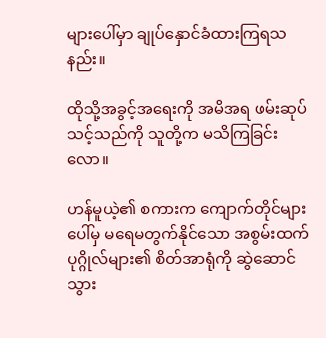များပေါ်မှာ ချုပ်နှောင်ခံထားကြရသနည်း။

ထိုသို့အခွင့်အရေးကို အမိအရ ဖမ်းဆုပ်သင့်သည်ကို သူတို့က မသိကြခြင်းလော။

ဟန်မူယဲ့၏ စကားက ကျောက်တိုင်များပေါ်မှ မရေမတွက်နိုင်သော အစွမ်းထက်ပုဂ္ဂိုလ်များ၏ စိတ်အာရုံကို ဆွဲဆောင်သွား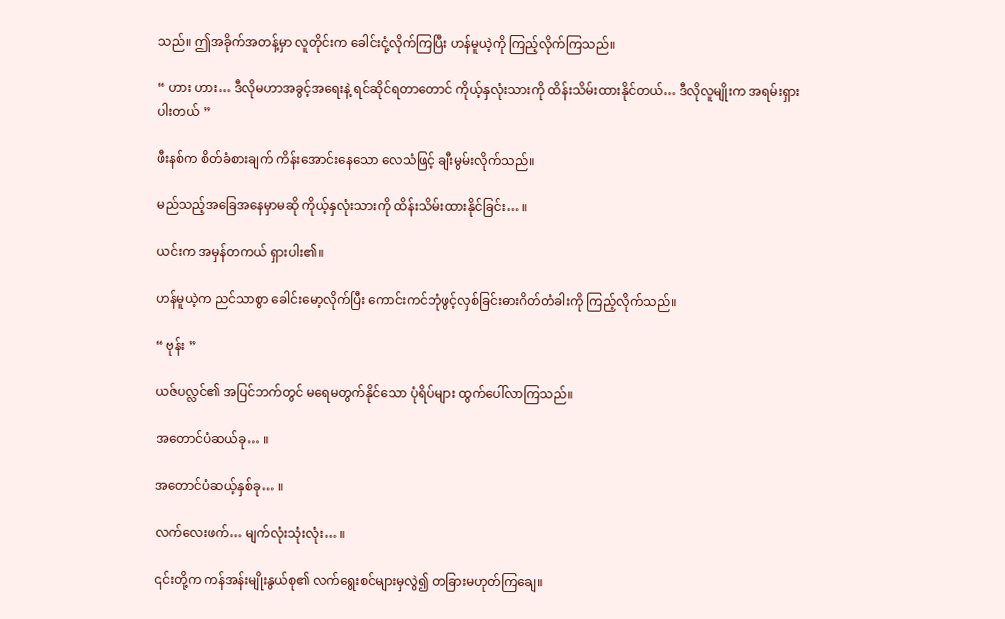သည်။ ဤအခိုက်အတန့်မှာ လူတိုင်းက ခေါင်းငုံ့လိုက်ကြပြီး ဟန်မူယဲ့ကို ကြည့်လိုက်ကြသည်။

“ ဟား ဟား… ဒီလိုမဟာအခွင့်အရေးနဲ့ ရင်ဆိုင်ရတာတောင် ကိုယ့်နှလုံးသားကို ထိန်းသိမ်းထားနိုင်တယ်… ဒီလိုလူမျိုးက အရမ်းရှားပါးတယ် ”

ဖီးနစ်က စိတ်ခံစားချက် ကိန်းအောင်းနေသော လေသံဖြင့် ချီးမွမ်းလိုက်သည်။

မည်သည့်အခြေအနေမှာမဆို ကိုယ့်နှလုံးသားကို ထိန်းသိမ်းထားနိုင်ခြင်း… ။

ယင်းက အမှန်တကယ် ရှားပါး၏။

ဟန်မူယဲ့က ညင်သာစွာ ခေါင်းမော့လိုက်ပြီး ကောင်းကင်ဘုံဖွင့်လှစ်ခြင်းဓားဂိတ်တံခါးကို ကြည့်လိုက်သည်။

“ ဗုန်း ”

ယဇ်ပလ္လင်၏ အပြင်ဘက်တွင် မရေမတွက်နိုင်သော ပုံရိပ်များ ထွက်ပေါ်လာကြသည်။

အတောင်ပံဆယ်ခု… ။

အတောင်ပံဆယ့်နှစ်ခု… ။

လက်လေးဖက်… မျက်လုံးသုံးလုံး… ။

၎င်းတို့က ကန်အန်းမျိုးနွယ်စု၏ လက်ရွေးစင်များမှလွဲ၍ တခြားမဟုတ်ကြချေ။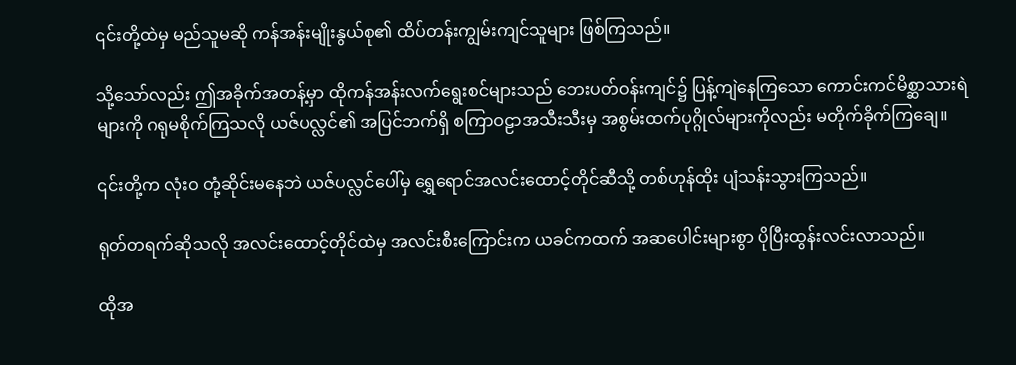၎င်းတို့ထဲမှ မည်သူမဆို ကန်အန်းမျိုးနွယ်စု၏ ထိပ်တန်းကျွမ်းကျင်သူများ ဖြစ်ကြသည်။

သို့သော်လည်း ဤအခိုက်အတန့်မှာ ထိုကန်အန်းလက်ရွေးစင်များသည် ဘေးပတ်ဝန်းကျင်၌ ပြန့်ကျဲနေကြသော ကောင်းကင်မိစ္ဆာသားရဲများကို ဂရုမစိုက်ကြသလို ယဇ်ပလ္လင်၏ အပြင်ဘက်ရှိ စကြာဝဠာအသီးသီးမှ အစွမ်းထက်ပုဂ္ဂိုလ်များကိုလည်း မတိုက်ခိုက်ကြချေ။

၎င်းတို့က လုံးဝ တုံ့ဆိုင်းမနေဘဲ ယဇ်ပလ္လင်ပေါ်မှ ရွှေရောင်အလင်းထောင့်တိုင်ဆီသို့ တစ်ဟုန်ထိုး ပျံသန်းသွားကြသည်။

ရုတ်တရက်ဆိုသလို အလင်းထောင့်တိုင်ထဲမှ အလင်းစီးကြောင်းက ယခင်ကထက် အဆပေါင်းများစွာ ပိုပြီးထွန်းလင်းလာသည်။

ထိုအ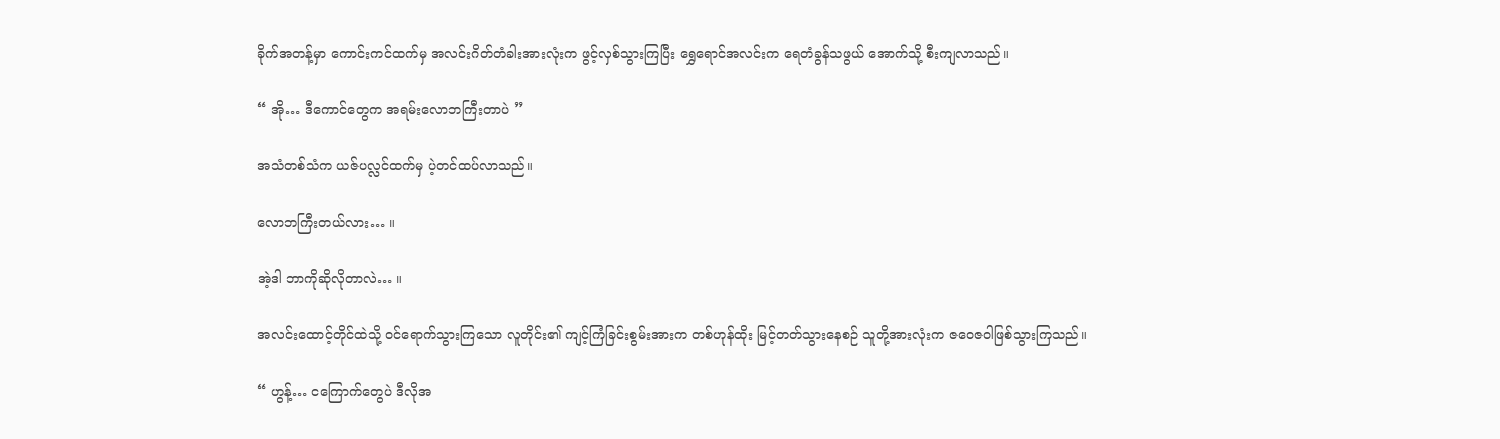ခိုက်အတန့်မှာ ကောင်းကင်ထက်မှ အလင်းဂိတ်တံခါးအားလုံးက ဖွင့်လှစ်သွားကြပြီး ရွှေရောင်အလင်းက ရေတံခွန်သဖွယ် အောက်သို့ စီးကျလာသည်။

“ အို… ဒီကောင်တွေက အရမ်းလောဘကြီးတာပဲ ”

အသံတစ်သံက ယဇ်ပလ္လင်ထက်မှ ပဲ့တင်ထပ်လာသည်။

လောဘကြီးတယ်လား… ။

အဲ့ဒါ ဘာကိုဆိုလိုတာလဲ… ။

အလင်းထောင့်တိုင်ထဲသို့ ဝင်ရောက်သွားကြသော လူတိုင်း၏ ကျင့်ကြံခြင်းစွမ်းအားက တစ်ဟုန်ထိုး မြင့်တတ်သွားနေစဉ် သူတို့အားလုံးက ဇဝေဇဝါဖြစ်သွားကြသည်။

“ ဟွန့်… ငကြောက်တွေပဲ ဒီလိုအ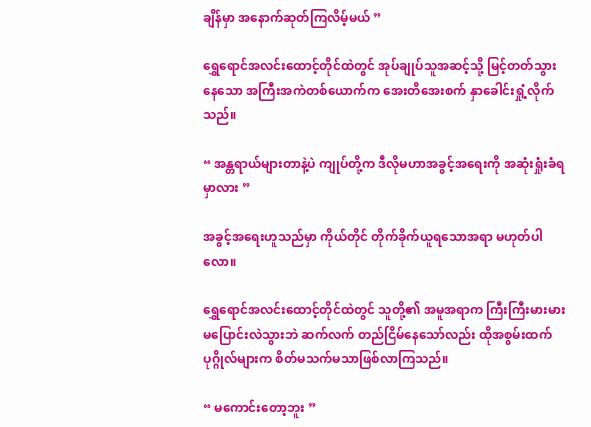ချိန်မှာ အနောက်ဆုတ်ကြလိမ့်မယ် ”

ရွှေရောင်အလင်းထောင့်တိုင်ထဲတွင် အုပ်ချုပ်သူအဆင့်သို့ မြင့်တတ်သွားနေသော အကြီးအကဲတစ်ယောက်က အေးတိအေးစက် နှာခေါင်းရှုံ့လိုက်သည်။

“ အန္တရာယ်များတာနဲ့ပဲ ကျုပ်တို့က ဒီလိုမဟာအခွင့်အရေးကို အဆုံးရှုံးခံရမှာလား ”

အခွင့်အရေးဟူသည်မှာ ကိုယ်တိုင် တိုက်ခိုက်ယူရသောအရာ မဟုတ်ပါလော။

ရွှေရောင်အလင်းထောင့်တိုင်ထဲတွင် သူတို့၏ အမူအရာက ကြီးကြီးမားမား မပြောင်းလဲသွားဘဲ ဆက်လက် တည်ငြိမ်နေသော်လည်း ထိုအစွမ်းထက်ပုဂ္ဂိုလ်များက စိတ်မသက်မသာဖြစ်လာကြသည်။

“ မကောင်းတော့ဘူး ”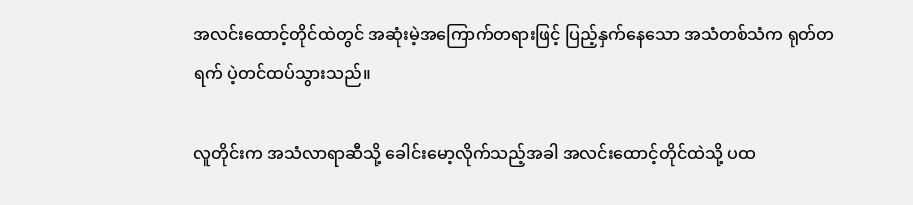အလင်းထောင့်တိုင်ထဲတွင် အဆုံးမဲ့အကြောက်တရားဖြင့် ပြည့်နှက်နေသော အသံတစ်သံက ရုတ်တရက် ပဲ့တင်ထပ်သွားသည်။

လူတိုင်းက အသံလာရာဆီသို့ ခေါင်းမော့လိုက်သည့်အခါ အလင်းထောင့်တိုင်ထဲသို့ ပထ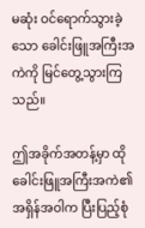မဆုံး ဝင်ရောက်သွားခဲ့သော ခေါင်းဖြူအကြီးအကဲကို မြင်တွေ့သွားကြသည်။

ဤအခိုက်အတန့်မှာ ထိုခေါင်းဖြူအကြီးအကဲ၏ အရှိန်အဝါက ပြီးပြည့်စုံ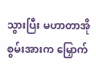သွားပြီး မဟာတာအိုစွမ်းအားက မြှောက်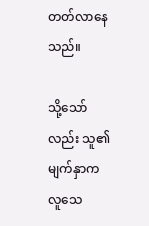တတ်လာနေသည်။

သို့သော်လည်း သူ၏ မျက်နှာက လူသေ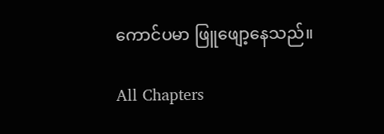ကောင်ပမာ ဖြူဖျော့နေသည်။

All Chapters